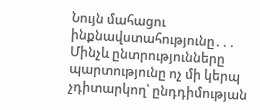Նույն մահացու ինքնավստահությունը․․․
Մինչև ընտրությունները պարտությունը ոչ մի կերպ չդիտարկող՝ ընդդիմության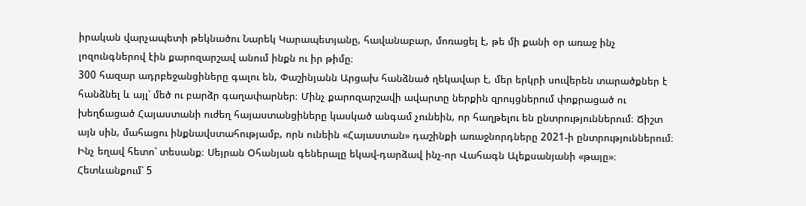իրական վարչապետի թեկնածու Նարեկ Կարապետյանը, հավանաբար, մոռացել է, թե մի քանի օր առաջ ինչ լոզունգներով էին քարոզարշավ անում ինքն ու իր թիմը։
300 հազար ադրբեջանցիները գալու են, Փաշինյանն Արցախ հանձնած ղեկավար է, մեր երկրի սուվերեն տարածքներ է հանձնել և այլ՝ մեծ ու բարձր գաղափարներ։ Մինչ քարոզարշավի ավարտը ներքին զրույցներում փոքրացած ու խեղճացած Հայաստանի ուժեղ հայաստանցիները կասկած անգամ չունեին, որ հաղթելու են ընտրություններում։ Ճիշտ այն սին, մահացու ինքնավստահությամբ, որն ունեին «Հայաստան» դաշինքի առաջնորդները 2021-ի ընտրություններում։
Ինչ եղավ հետո՝ տեսանք։ Սեյրան Օհանյան գեներալը եկավ-դարձավ ինչ-որ Վահագն Ալեքսանյանի «թայը»։ Հետևանքում՝ 5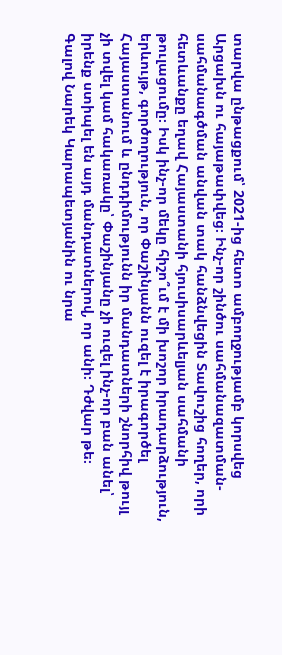տարվա ընթացքում՝ 2021-ից հետո ամբողջությամբ կորսվեց Արցախն ու հայաթափվեց։ Ինչ-որ շինծու սահմանազատման-սահմանագծման անվան տակ հանձնվեցին Տավուշից հողեր, որի հետևանքը եղավ Հայաստանի հյուսիսարևելյան սահմանի թուլացումը։ Իսկ ինչ-որ մեկը հիշո՞ւմ է մի խոշոր իրադարձություն, երևույթ, գործողություն, որ Փաշինյանն ուզել է իրագործել Հայաստանում և ընդդիմությունն իր մանդատների շնորհիվ թույլ չի տվել կամ հակառակը՝ Փաշինյանը չի ուզել ինչ-որ բան անել՝ իրենք ստիպել են այդ մանդատներով, որ անի։ Դժվար թե։
Գալով Նարեկ Կարապետյանին ու նրա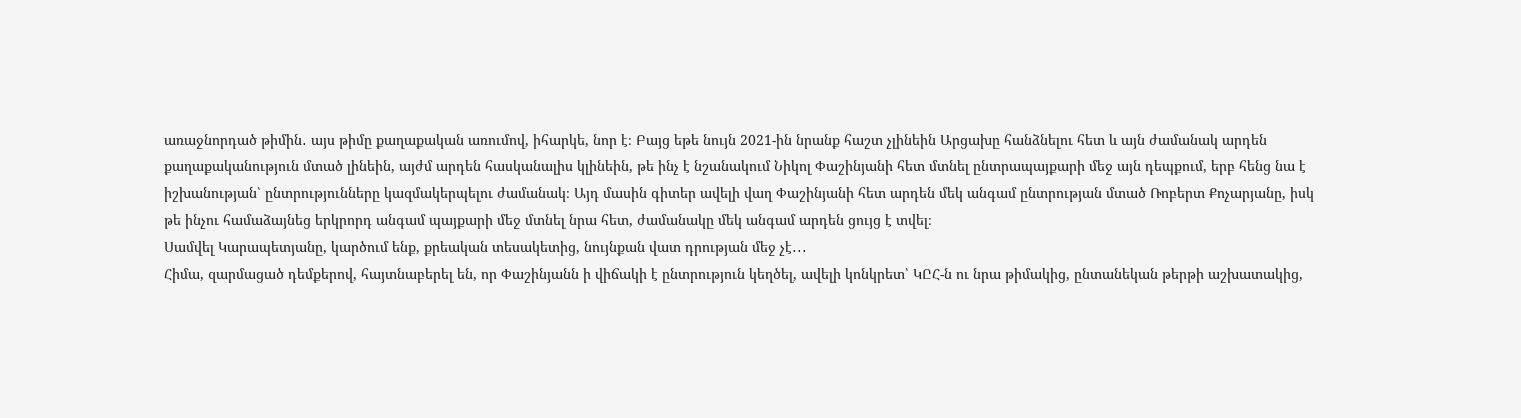առաջնորդած թիմին․ այս թիմը քաղաքական առումով, իհարկե, նոր է։ Բայց եթե նույն 2021-ին նրանք հաշտ չլինեին Արցախը հանձնելու հետ և այն ժամանակ արդեն քաղաքականություն մտած լինեին, այժմ արդեն հասկանալիս կլինեին, թե ինչ է նշանակում Նիկոլ Փաշինյանի հետ մտնել ընտրապայքարի մեջ այն դեպքում, երբ հենց նա է իշխանության՝ ընտրությունները կազմակերպելու ժամանակ։ Այդ մասին գիտեր ավելի վաղ Փաշինյանի հետ արդեն մեկ անգամ ընտրության մտած Ռոբերտ Քոչարյանը, իսկ թե ինչու համաձայնեց երկրորդ անգամ պայքարի մեջ մտնել նրա հետ, ժամանակը մեկ անգամ արդեն ցույց է տվել։
Սամվել Կարապետյանը, կարծում ենք, քրեական տեսակետից, նույնքան վատ դրության մեջ չէ․․․
Հիմա, զարմացած դեմքերով, հայտնաբերել են, որ Փաշինյանն ի վիճակի է ընտրություն կեղծել, ավելի կոնկրետ՝ ԿԸՀ-ն ու նրա թիմակից, ընտանեկան թերթի աշխատակից,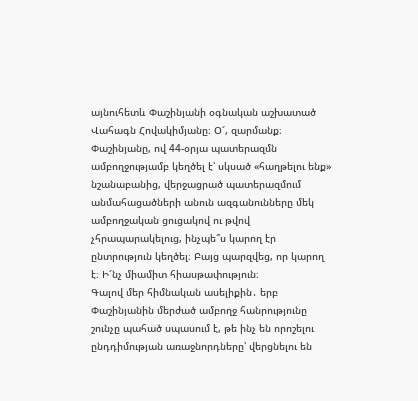այնուհետև Փաշինյանի օգնական աշխատած Վահագն Հովակիմյանը։ Օ՜, զարմանք։
Փաշինյանը, ով 44-օրյա պատերազմն ամբողջությամբ կեղծել է՝ սկսած «հաղթելու ենք» նշանաբանից, վերջացրած պատերազմում անմահացածների անուն ազգանունները մեկ ամբողջական ցուցակով ու թվով չհրապարակելուց, ինչպե՞ս կարող էր ընտրություն կեղծել։ Բայց պարզվեց, որ կարող է։ Ի՜նչ միամիտ հիասթափություն։
Գալով մեր հիմնական ասելիքին․ երբ Փաշինյանին մերժած ամբողջ հանրությունը շունչը պահած սպասում է, թե ինչ են որոշելու ընդդիմության առաջնորդները՝ վերցնելու են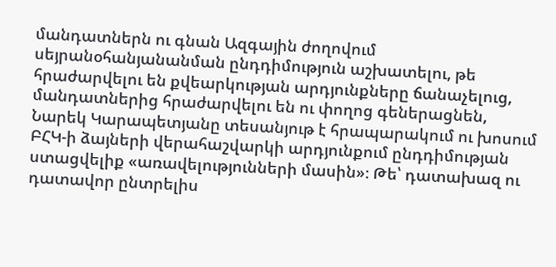մանդատներն ու գնան Ազգային ժողովում սեյրանօհանյանանման ընդդիմություն աշխատելու, թե հրաժարվելու են քվեարկության արդյունքները ճանաչելուց, մանդատներից հրաժարվելու են ու փողոց գեներացնեն, Նարեկ Կարապետյանը տեսանյութ է հրապարակում ու խոսում ԲՀԿ-ի ձայների վերահաշվարկի արդյունքում ընդդիմության ստացվելիք «առավելությունների մասին»։ Թե՝ դատախազ ու դատավոր ընտրելիս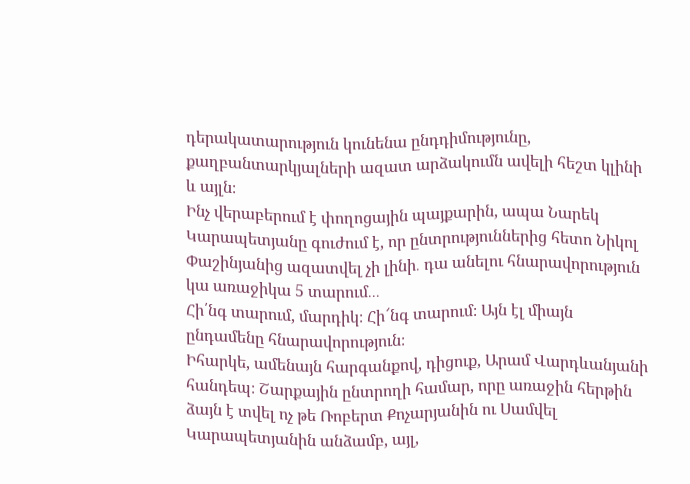դերակատարություն կունենա ընդդիմությունը, քաղբանտարկյալների ազատ արձակումն ավելի հեշտ կլինի և այլն։
Ինչ վերաբերում է փողոցային պայքարին, ապա Նարեկ Կարապետյանը գուժում է, որ ընտրություններից հետո Նիկոլ Փաշինյանից ազատվել չի լինի․ դա անելու հնարավորություն կա առաջիկա 5 տարում․․․
Հի՛նգ տարում, մարդիկ։ Հի՜նգ տարում։ Այն էլ միայն ընդամենը հնարավորություն։
Իհարկե, ամենայն հարգանքով, դիցուք, Արամ Վարդևանյանի հանդեպ։ Շարքային ընտրողի համար, որը առաջին հերթին ձայն է տվել ոչ թե Ռոբերտ Քոչարյանին ու Սամվել Կարապետյանին անձամբ, այլ,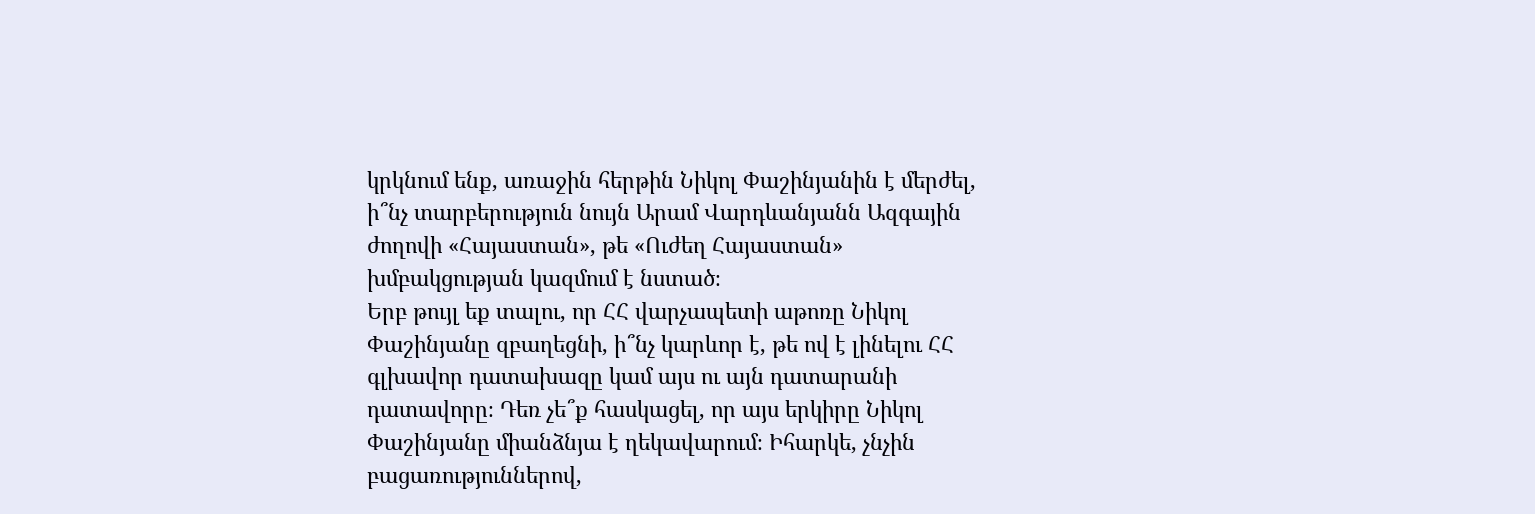կրկնում ենք, առաջին հերթին Նիկոլ Փաշինյանին է մերժել, ի՞նչ տարբերություն նույն Արամ Վարդևանյանն Ազգային ժողովի «Հայաստան», թե «Ուժեղ Հայաստան» խմբակցության կազմում է նստած։
Երբ թույլ եք տալու, որ ՀՀ վարչապետի աթոռը Նիկոլ Փաշինյանը զբաղեցնի, ի՞նչ կարևոր է, թե ով է լինելու ՀՀ գլխավոր դատախազը կամ այս ու այն դատարանի դատավորը։ Դեռ չե՞ք հասկացել, որ այս երկիրը Նիկոլ Փաշինյանը միանձնյա է ղեկավարում։ Իհարկե, չնչին բացառություններով,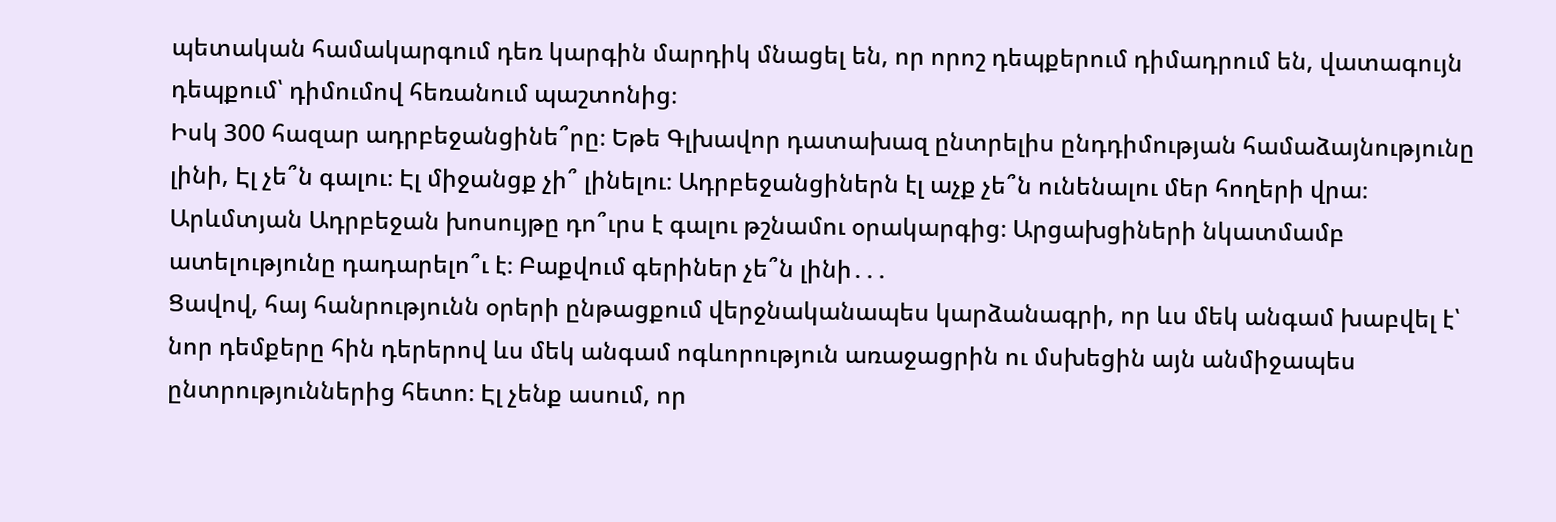պետական համակարգում դեռ կարգին մարդիկ մնացել են, որ որոշ դեպքերում դիմադրում են, վատագույն դեպքում՝ դիմումով հեռանում պաշտոնից։
Իսկ 300 հազար ադրբեջանցինե՞րը։ Եթե Գլխավոր դատախազ ընտրելիս ընդդիմության համաձայնությունը լինի, Էլ չե՞ն գալու։ Էլ միջանցք չի՞ լինելու։ Ադրբեջանցիներն էլ աչք չե՞ն ունենալու մեր հողերի վրա։ Արևմտյան Ադրբեջան խոսույթը դո՞ւրս է գալու թշնամու օրակարգից։ Արցախցիների նկատմամբ ատելությունը դադարելո՞ւ է։ Բաքվում գերիներ չե՞ն լինի․․․
Ցավով, հայ հանրությունն օրերի ընթացքում վերջնականապես կարձանագրի, որ ևս մեկ անգամ խաբվել է՝ նոր դեմքերը հին դերերով ևս մեկ անգամ ոգևորություն առաջացրին ու մսխեցին այն անմիջապես ընտրություններից հետո։ Էլ չենք ասում, որ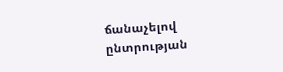ճանաչելով ընտրության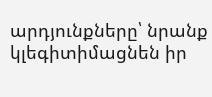արդյունքները՝ նրանք կլեգիտիմացնեն իր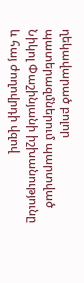ղեկավարած բոլոր պատերազմներում պարտված Նիկոլ Փաշինյանի իշխանությունը և հայ ժողովրդի վզով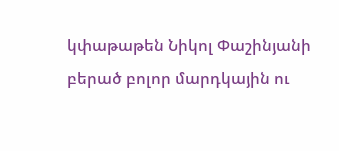կփաթաթեն Նիկոլ Փաշինյանի բերած բոլոր մարդկային ու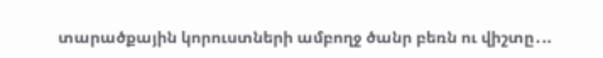տարածքային կորուստների ամբողջ ծանր բեռն ու վիշտը․..